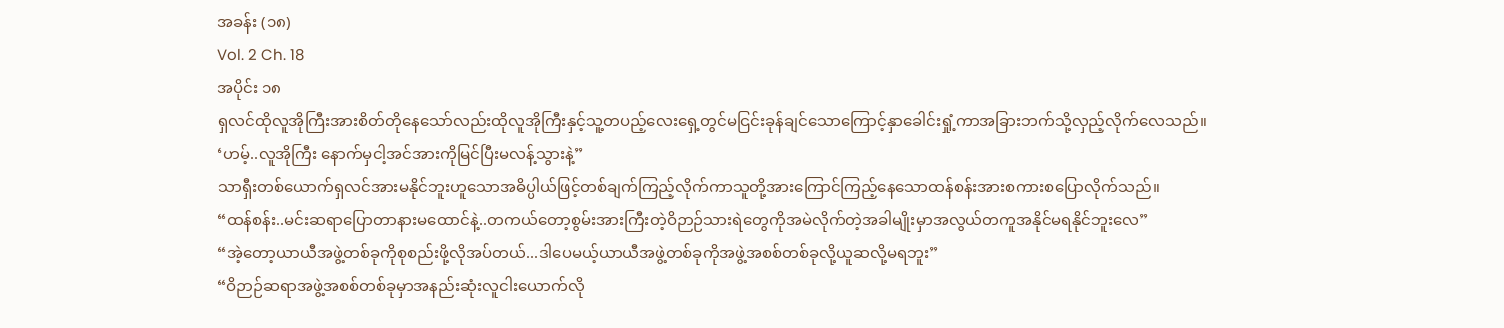အခန်း (၁၈)
Vol. 2 Ch. 18
အပိုင်း ၁၈
ရှလင်ထိုလူအိုကြီးအားစိတ်တိုနေသော်လည်းထိုလူအိုကြီးနှင့်သူ့တပည့်လေးရှေ့တွင်မငြင်းခုန်ချင်သောကြောင့်နှာခေါင်းရှုံ့ကာအခြားဘက်သို့လှည့်လိုက်လေသည်။
‘ဟမ့်..လူအိုကြီး နောက်မှငါ့အင်အားကိုမြင်ပြီးမလန့်သွားနဲ့”
သာရှီးတစ်ယောက်ရှလင်အားမနိုင်ဘူးဟူသောအဓိပ္ပါယ်ဖြင့်တစ်ချက်ကြည့်လိုက်ကာသူတို့အားကြောင်ကြည့်နေသောထန်စန်းအားစကားစပြောလိုက်သည်။
“ထန်စန်း..မင်းဆရာပြောတာနားမထောင်နဲ့..တကယ်တော့စွမ်းအားကြီးတဲ့ဝိဉာဉ်သားရဲတွေကိုအမဲလိုက်တဲ့အခါမျိုးမှာအလွယ်တကူအနိုင်မရနိုင်ဘူးလေ”
“အဲ့တော့ယာယီအဖွဲ့တစ်ခုကိုစုစည်းဖို့လိုအပ်တယ်...ဒါပေမယ့်ယာယီအဖွဲ့တစ်ခုကိုအဖွဲ့အစစ်တစ်ခုလို့ယူဆလို့မရဘူး”
“ဝိဉာဉ်ဆရာအဖွဲ့အစစ်တစ်ခုမှာအနည်းဆုံးလူငါးယောက်လို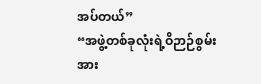အပ်တယ်”
“အဖွဲ့တစ်ခုလုံးရဲ့ဝိဉာဉ်စွမ်းအား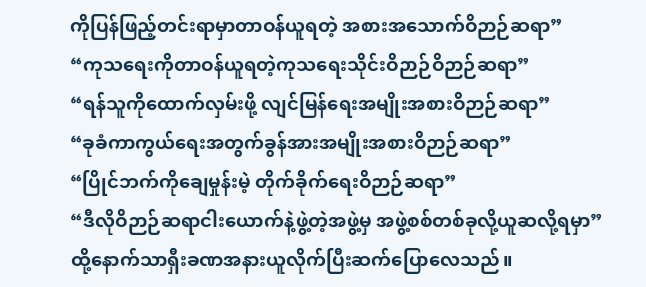ကိုပြန်ဖြည့်တင်းရာမှာတာဝန်ယူရတဲ့ အစားအသောက်ဝိဉာဉ်ဆရာ”
“ကုသရေးကိုတာဝန်ယူရတဲ့ကုသရေးသိုင်းဝိဉာဉ်ဝိဉာဉ်ဆရာ”
“ရန်သူကိုထောက်လှမ်းဖို့ လျင်မြန်ရေးအမျိုးအစားဝိဉာဉ်ဆရာ”
“ခုခံကာကွယ်ရေးအတွက်ခွန်အားအမျိုးအစားဝိဉာဉ်ဆရာ”
“ပြိုင်ဘက်ကိုချေမှုန်းမဲ့ တိုက်ခိုက်ရေးဝိဉာဉ်ဆရာ”
“ဒီလိုဝိဉာဉ်ဆရာငါးယောက်နဲ့ဖွဲ့တဲ့အဖွဲ့မှ အဖွဲ့စစ်တစ်ခုလို့ယူဆလို့ရမှာ”
ထို့နောက်သာရှီးခဏအနားယူလိုက်ပြီးဆက်ပြောလေသည်။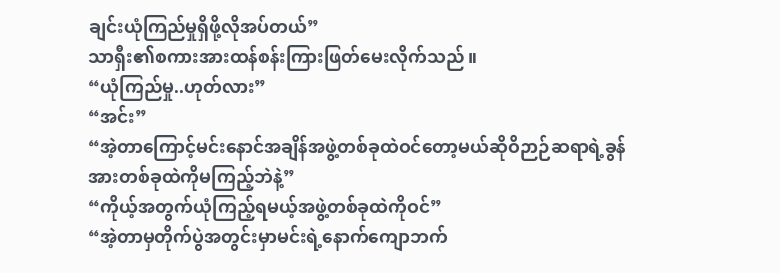ချင်းယုံကြည်မှုရှိဖို့လိုအပ်တယ်”
သာရှီး၏စကားအားထန်စန်းကြားဖြတ်မေးလိုက်သည်။
“ယုံကြည်မှု..ဟုတ်လား”
“အင်း”
“အဲ့တာကြောင့်မင်းနောင်အချိန်အဖွဲ့တစ်ခုထဲဝင်တော့မယ်ဆိုဝိဉာဉ်ဆရာရဲ့ခွန်အားတစ်ခုထဲကိုမကြည့်ဘဲနဲ့”
“ကိုယ့်အတွက်ယုံကြည့်ရမယ့်အဖွဲ့တစ်ခုထဲကိုဝင်”
“အဲ့တာမှတိုက်ပွဲအတွင်းမှာမင်းရဲ့နောက်ကျောဘက်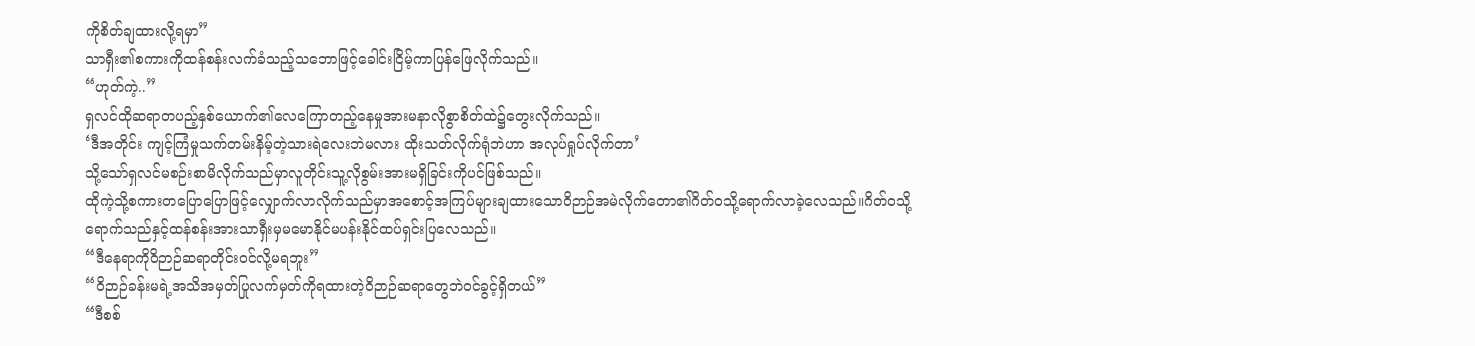ကိုစိတ်ချထားလို့ရမှာ”
သာရှီး၏စကားကိုထန်စန်းလက်ခံသည့်သဘောဖြင့်ခေါင်းငြိမ့်ကာပြန်ဖြေလိုက်သည်။
“ဟုတ်ကဲ့..”
ရှလင်ထိုဆရာတပည့်နှစ်ယောက်၏လေကြောတည့်နေမှုအားမနာလိုစွာစိတ်ထဲ၌တွေးလိုက်သည်။
‘ဒီအတိုင်း ကျင့်ကြံမှုသက်တမ်းနိမ့်တဲ့သားရဲလေးဘဲမလား ထိုးသတ်လိုက်ရုံဘဲဟာ အလုပ်ရှုပ်လိုက်တာ’
သို့သော်ရှလင်မစဉ်းစာမိလိုက်သည်မှာလူတိုင်းသူ့လိုစွမ်းအားမရှိခြင်းကိုပင်ဖြစ်သည်။
ထိုကဲ့သို့စကားတပြောပြောဖြင့်လျှောက်လာလိုက်သည်မှာအစောင့်အကြပ်များချထားသောဝိဉာဉ်အမဲလိုက်တော၏ဂိတ်ဝသို့ရောက်လာခဲ့လေသည်။ဂိတ်ဝသို့ရောက်သည်နှင့်ထန်စန်းအားသာရှီးမှမမောနိုင်မပန်းနိုင်ထပ်ရှင်းပြလေသည်။
“ဒီနေရာကိုဝိဉာဉ်ဆရာတိုင်းဝင်လို့မရဘူး”
“ဝိဉာဉ်ခန်းမရဲ့အသိအမှတ်ပြုလက်မှတ်ကိုရထားတဲ့ဝိဉာဉ်ဆရာတွေဘဲဝင်ခွင့်ရှိတယ်”
“ဒီစစ်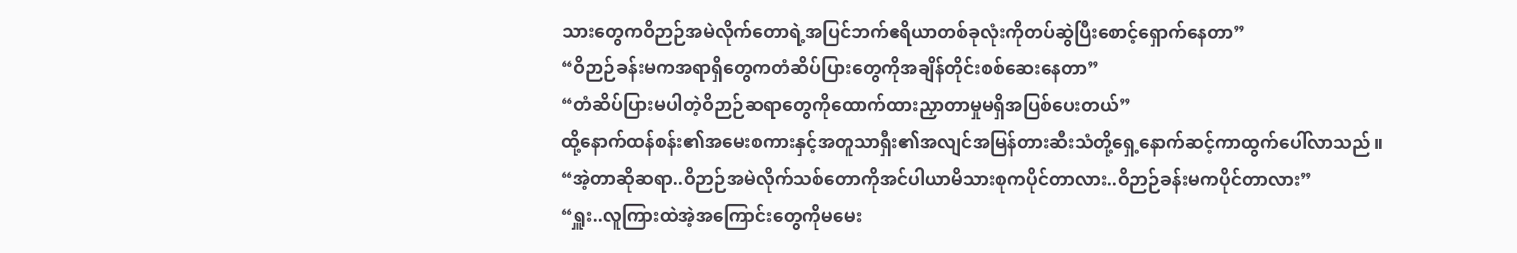သားတွေကဝိဉာဉ်အမဲလိုက်တောရဲ့အပြင်ဘက်ဧရိယာတစ်ခုလုံးကိုတပ်ဆွဲပြီးစောင့်ရှောက်နေတာ”
“ဝိဉာဉ်ခန်းမကအရာရှိတွေကတံဆိပ်ပြားတွေကိုအချိန်တိုင်းစစ်ဆေးနေတာ”
“တံဆိပ်ပြားမပါတဲ့ဝိဉာဉ်ဆရာတွေကိုထောက်ထားညှာတာမှုမရှိအပြစ်ပေးတယ်”
ထို့နောက်ထန်စန်း၏အမေးစကားနှင့်အတူသာရှီး၏အလျင်အမြန်တားဆီးသံတို့ရှေ့နောက်ဆင့်ကာထွက်ပေါ်လာသည်။
“အဲ့တာဆိုဆရာ..ဝိဉာဉ်အမဲလိုက်သစ်တောကိုအင်ပါယာမိသားစုကပိုင်တာလား..ဝိဉာဉ်ခန်းမကပိုင်တာလား”
“ရှူး..လူကြားထဲအဲ့အကြောင်းတွေကိုမမေး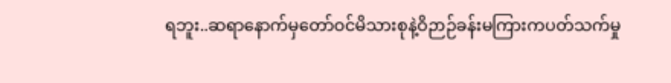ရဘူး..ဆရာနောက်မှတော်ဝင်မိသားစုနဲ့ဝိဉာဉ်ခန်းမကြားကပတ်သက်မှု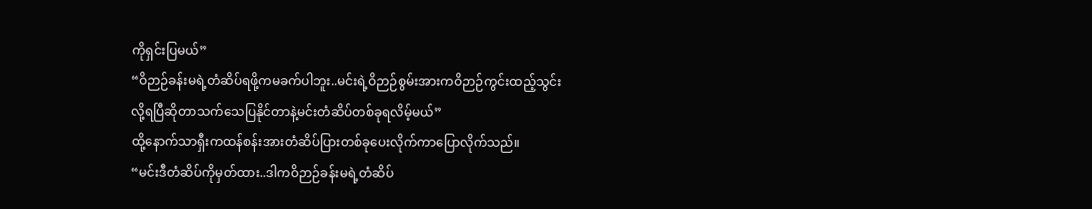ကိုရှင်းပြမယ်”
“ဝိဉာဉ်ခန်းမရဲ့တံဆိပ်ရဖို့ကမခက်ပါဘူး..မင်းရဲ့ဝိဉာဉ်စွမ်းအားကဝိဉာဉ်ကွင်းထည့်သွင်းလို့ရပြီဆိုတာသက်သေပြနိုင်တာနဲ့မင်းတံဆိပ်တစ်ခုရလိမ့်မယ်”
ထို့နောက်သာရှီးကထန်စန်းအားတံဆိပ်ပြားတစ်ခုပေးလိုက်ကာပြောလိုက်သည်။
“မင်းဒီတံဆိပ်ကိုမှတ်ထား..ဒါကဝိဉာဉ်ခန်းမရဲ့တံဆိပ်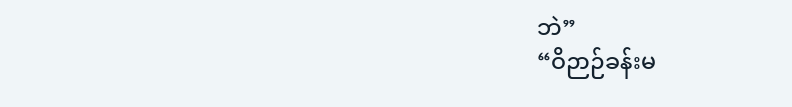ဘဲ”
“ဝိဉာဉ်ခန်းမ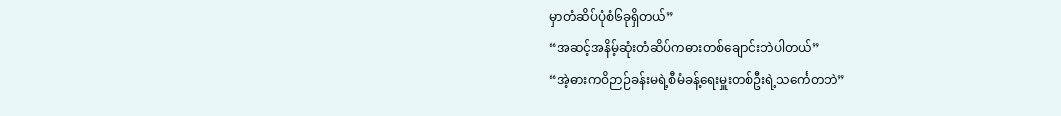မှာတံဆိပ်ပုံစံ၆ခုရှိတယ်”
“အဆင့်အနိမ့်ဆုံးတံဆိပ်ကဓားတစ်ချောင်းဘဲပါတယ်”
“အဲ့ဓားကဝိဉာဉ်ခန်းမရဲ့စီမံခန့်ရေးမှူးတစ်ဦးရဲ့သင်္ကေတဘဲ”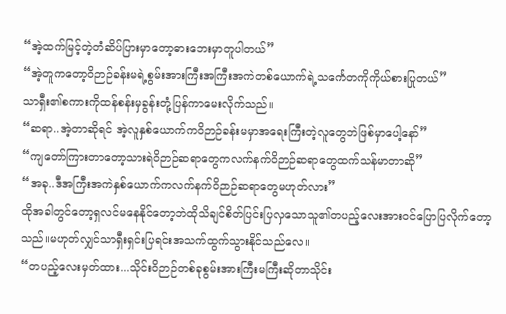“အဲ့ထက်မြင့်တဲ့တံဆိပ်ပြားမှာတော့ဓားဘေးမှာတူပါတယ်”
“အဲ့တူကတော့ဝိဉာဉ်ခန်းမရဲ့စွမ်းအားကြီးအကြီးအကဲတစ်ယောက်ရဲ့သင်္ကေတကိုကိုယ်စားပြုတယ်”
သာရှီး၏စကားကိုထန်စန်းမှခွန်းတုံ့ပြန်ကာမေးလိုက်သည်။
“ဆရာ..အဲ့တာဆိုရင် အဲ့လူနှစ်ယောက်ကဝိဉာဉ်ခန်းမမှာအရေးကြီးတဲ့လူတွေဘဲဖြစ်မှာပေါ့နော်”
“ကျတော်ကြားတာတော့သားရဲဝိဉာဉ်ဆရာတွေကလက်နက်ဝိဉာဉ်ဆရာတွေထက်သန်မာတာဆို”
“အခု..ဒီအကြီးအကဲနှစ်ယောက်ကလက်နက်ဝိဉာဉ်ဆရာတွေမဟုတ်လား”
ထိုအခါတွင်တော့ရှလင်မနေနိုင်တော့ဘဲထိုသိချင်စိတ်ပြင်းပြလှသောသူ၏တပည့်လေးအားဝင်ပြောပြလိုက်တော့သည်။မဟုတ်လျှင်သာရှီးရှင်းပြရင်းအသက်ထွက်သွားနိုင်သည်လေ။
“တပည့်လေးမှတ်ထား...သိုင်းဝိဉာဉ်တစ်ခုစွမ်းအားကြီးမကြီးဆိုတာသိုင်း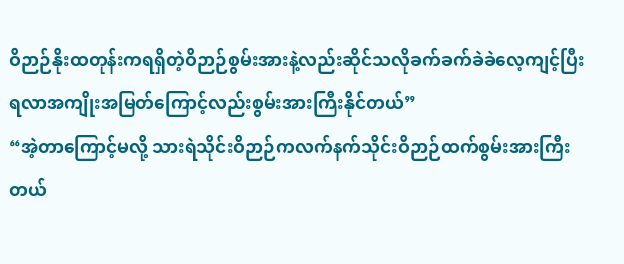ဝိဉာဉ်နိုးထတုန်းကရရှိတဲ့ဝိဉာဉ်စွမ်းအားနဲ့လည်းဆိုင်သလိုခက်ခက်ခဲခဲလေ့ကျင့်ပြီးရလာအကျိုးအမြတ်ကြောင့်လည်းစွမ်းအားကြီးနိုင်တယ်”
“အဲ့တာကြောင့်မလို့ သားရဲသိုင်းဝိဉာဉ်ကလက်နက်သိုင်းဝိဉာဉ်ထက်စွမ်းအားကြီးတယ်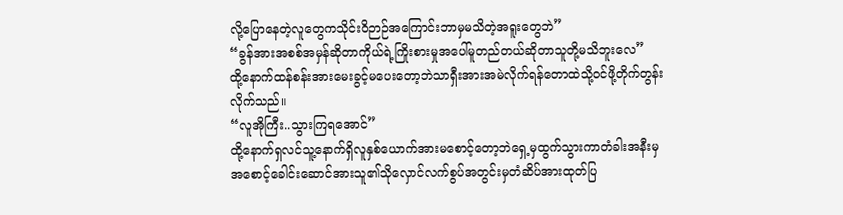လို့ပြောနေတဲ့လူတွေကသိုင်းဝိဉာဉ်အကြောင်းဘာမှမသိတဲ့အရူးတွေဘဲ”
“ခွန်အားအစစ်အမှန်ဆိုတာကိုယ်ရဲ့ကြိုးစားမှုအပေါ်မူတည်တယ်ဆိုတာသူတို့မသိဘူးလေ”
ထို့နောက်ထန်စန်းအားမေးခွင့်မပေးတော့ဘဲသာရှီးအားအမဲလိုက်ရန်တောထဲသို့ဝင်ဖို့တိုက်တွန်းလိုက်သည်။
“လူအိုကြီး..သွားကြရအောင်”
ထို့နောက်ရှလင်သူ့နောက်ရှိလူနှစ်ယောက်အားမစောင့်တော့ဘဲရှေ့မှထွက်သွားကာတံခါးအနီးမှအစောင့်ခေါင်းဆောင်အားသူ၏သိုလှောင်လက်စွပ်အတွင်းမှတံဆိပ်အားထုတ်ပြ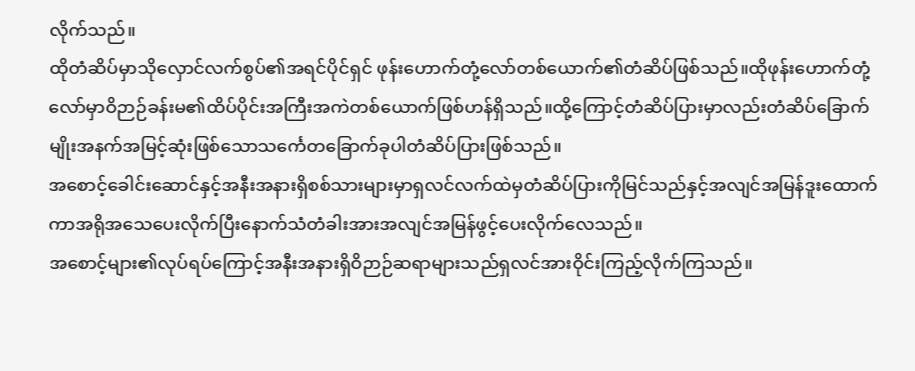လိုက်သည်။
ထိုတံဆိပ်မှာသိုလှောင်လက်စွပ်၏အရင်ပိုင်ရှင် ဖုန်းဟောက်တုံ့လော်တစ်ယောက်၏တံဆိပ်ဖြစ်သည်။ထိုဖုန်းဟောက်တုံ့လော်မှာဝိဉာဉ်ခန်းမ၏ထိပ်ပိုင်းအကြီးအကဲတစ်ယောက်ဖြစ်ဟန်ရှိသည်။ထို့ကြောင့်တံဆိပ်ပြားမှာလည်းတံဆိပ်ခြောက်မျိုးအနက်အမြင့်ဆုံးဖြစ်သောသင်္ကေတခြောက်ခုပါတံဆိပ်ပြားဖြစ်သည်။
အစောင့်ခေါင်းဆောင်နှင့်အနီးအနားရှိစစ်သားများမှာရှလင်လက်ထဲမှတံဆိပ်ပြားကိုမြင်သည်နှင့်အလျင်အမြန်ဒူးထောက်ကာအရိုအသေပေးလိုက်ပြီးနောက်သံတံခါးအားအလျင်အမြန်ဖွင့်ပေးလိုက်လေသည်။
အစောင့်များ၏လုပ်ရပ်ကြောင့်အနီးအနားရှိဝိဉာဉ်ဆရာများသည်ရှလင်အားဝိုင်းကြည့်လိုက်ကြသည်။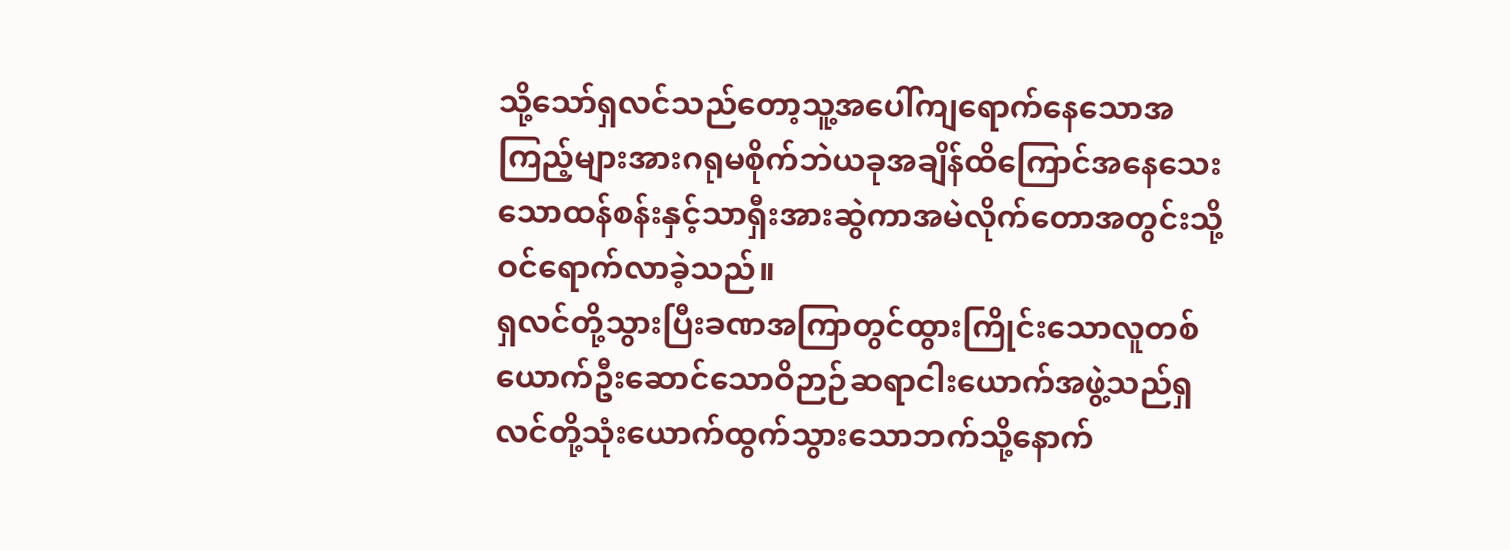သို့သော်ရှလင်သည်တော့သူ့အပေါ်ကျရောက်နေသောအကြည့်များအားဂရုမစိုက်ဘဲယခုအချိန်ထိကြောင်အနေသေးသောထန်စန်းနှင့်သာရှီးအားဆွဲကာအမဲလိုက်တောအတွင်းသို့ဝင်ရောက်လာခဲ့သည်။
ရှလင်တို့သွားပြီးခဏအကြာတွင်ထွားကြိုင်းသောလူတစ်ယောက်ဦးဆောင်သောဝိဉာဉ်ဆရာငါးယောက်အဖွဲ့သည်ရှလင်တို့သုံးယောက်ထွက်သွားသောဘက်သို့နောက်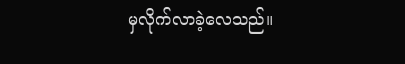မှလိုက်လာခဲ့လေသည်။